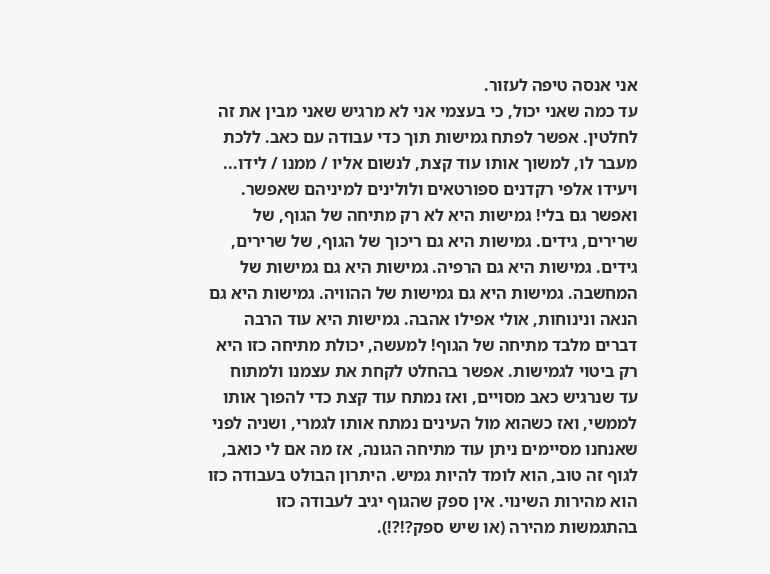אני אנסה טיפה לעזור.
עד כמה שאני יכול, כי בעצמי אני לא מרגיש שאני מבין את זה לחלטין. אפשר לפתח גמישות תוך כדי עבודה עם כאב. ללכת מעבר לו, למשוך אותו עוד קצת, לנשום אליו / ממנו / לידו... ויעידו אלפי רקדנים ספורטאים ולולינים למיניהם שאפשר. ואפשר גם בלי! גמישות היא לא רק מתיחה של הגוף, של שרירים, גידים. גמישות היא גם ריכוך של הגוף, של שרירים, גידים. גמישות היא גם הרפיה. גמישות היא גם גמישות של המחשבה. גמישות היא גם גמישות של ההוויה. גמישות היא גם הנאה ונינוחות, אולי אפילו אהבה. גמישות היא עוד הרבה דברים מלבד מתיחה של הגוף! למעשה, יכולת מתיחה כזו היא רק ביטוי לגמישות. אפשר בהחלט לקחת את עצמנו ולמתוח עד שנרגיש כאב מסויים, ואז נמתח עוד קצת כדי להפוך אותו לממשי, ואז כשהוא מול העינים נמתח אותו לגמרי, ושניה לפני שאנחנו מסיימים ניתן עוד מתיחה הגונה, אז מה אם לי כואב, לגוף זה טוב, הוא לומד להיות גמיש. היתרון הבולט בעבודה כזו הוא מהירות השינוי. אין ספק שהגוף יגיב לעבודה כזו בהתגמשות מהירה (או שיש ספק?!?!).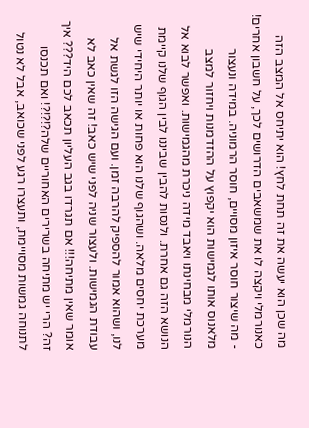מה שכן הוא יעשה את זה תחת לחץ! הוא יתיחס אל המצב הזה כאנורמלי ויקצה לו את שמשאבים הדרושים לכך, על חשבון אחרים! - מה שיצור חוסר איזון מסויים, חוסר הרמוניה. במידה ונעצור מלאנוס אותו לגמישות הוא יקפוץ על ההזדמנות ויחזור למצב הנורמלי מבחינתו ויאבד מידה ניכרת מהגמישות. ואפשר לבוא אל הנושא הזה גם אחרת. ולנסות להבין שביננו לבין הגוף שלנו קיימת מערכת יחסים מלאה. ושהגוף שלנו הוא פחות או יותר היחידי שיש לנו, ושהוא אמור להספיק להרבה זמן. ועם הגישה הזו לגשת אל עבודת הגמישות. ולעצור שניה לפני שיש כאב! זה שאין כאב לא אומר שאין מתיחה!!! אם תגרדו בגב העליון תכאב לכם היד??? איך זה? הרי יש מתיחה בשרירים האחוריים שלה?!?!?! ואם תכנסו לתנוחה גמשות מסויימת, ותעצרו רגע לפני שכואב, אבל לא נטול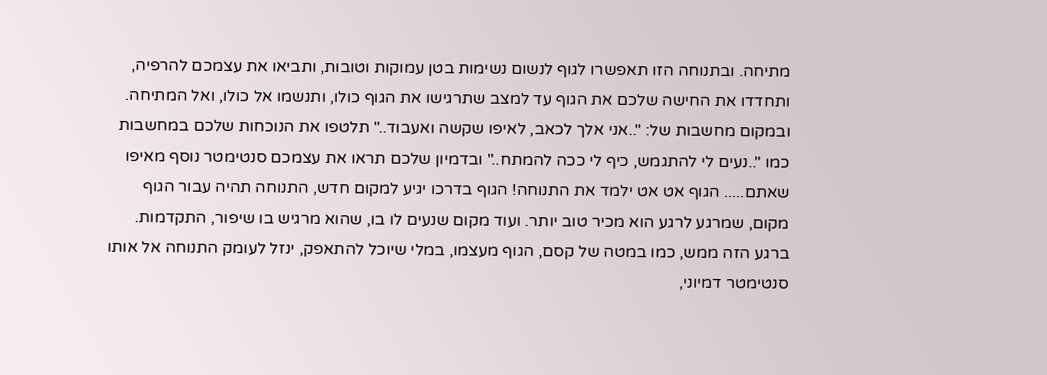מתיחה. ובתנוחה הזו תאפשרו לגוף לנשום נשימות בטן עמוקות וטובות, ותביאו את עצמכם להרפיה, ותחדדו את החישה שלכם את הגוף עד למצב שתרגישו את הגוף כולו, ותנשמו אל כולו, ואל המתיחה. ובמקום מחשבות של: "..אני אלך לכאב, לאיפו שקשה ואעבוד.." תלטפו את הנוכחות שלכם במחשבות כמו "..נעים לי להתגמש, כיף לי ככה להמתח.." ובדמיון שלכם תראו את עצמכם סנטימטר נוסף מאיפו שאתם..... הגוף אט אט ילמד את התנוחה! הגוף בדרכו יגיע למקום חדש, התנוחה תהיה עבור הגוף מקום, שמרגע לרגע הוא מכיר טוב יותר. ועוד מקום שנעים לו בו, שהוא מרגיש בו שיפור, התקדמות. ברגע הזה ממש, כמו במטה של קסם, הגוף מעצמו, במלי שיוכל להתאפק, ינזל לעומק התנוחה אל אותו סנטימטר דמיוני,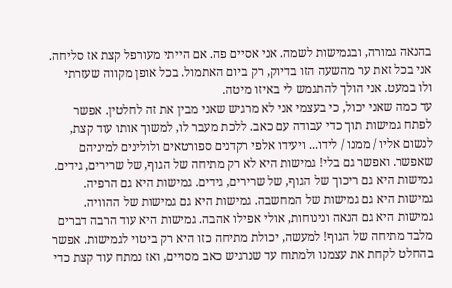בהנאה גמורה, ובגמישות לשמה. אני אסיים פה. אם הייתי מעורפל קצת אז סליחה. אני בכל זאת ער מהשעה הזו בדיוק, רק ביום האתמול. בכל אופן מקווה שעזרתי ולו במעט. אני הולך להתגמש לי באיזו מיטה.
עד כמה שאני יכול, כי בעצמי אני לא מרגיש שאני מבין את זה לחלטין. אפשר לפתח גמישות תוך כדי עבודה עם כאב. ללכת מעבר לו, למשוך אותו עוד קצת, לנשום אליו / ממנו / לידו... ויעידו אלפי רקדנים ספורטאים ולולינים למיניהם שאפשר. ואפשר גם בלי! גמישות היא לא רק מתיחה של הגוף, של שרירים, גידים. גמישות היא גם ריכוך של הגוף, של שרירים, גידים. גמישות היא גם הרפיה. גמישות היא גם גמישות של המחשבה. גמישות היא גם גמישות של ההוויה. גמישות היא גם הנאה ונינוחות, אולי אפילו אהבה. גמישות היא עוד הרבה דברים מלבד מתיחה של הגוף! למעשה, יכולת מתיחה כזו היא רק ביטוי לגמישות. אפשר בהחלט לקחת את עצמנו ולמתוח עד שנרגיש כאב מסויים, ואז נמתח עוד קצת כדי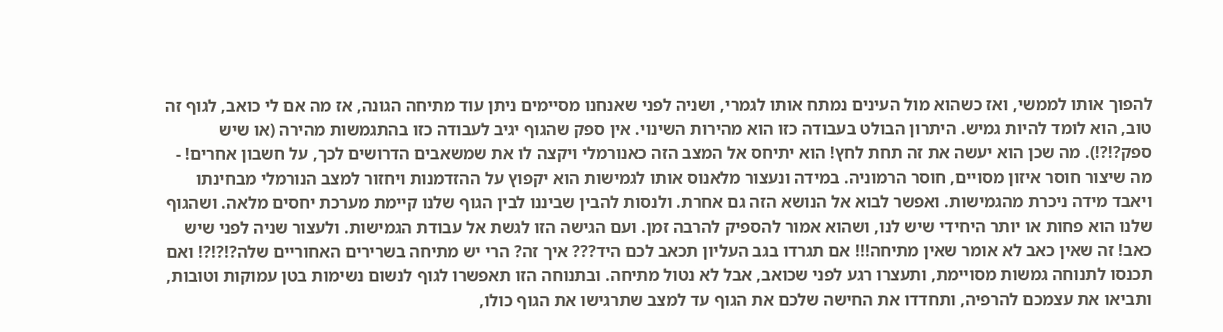להפוך אותו לממשי, ואז כשהוא מול העינים נמתח אותו לגמרי, ושניה לפני שאנחנו מסיימים ניתן עוד מתיחה הגונה, אז מה אם לי כואב, לגוף זה טוב, הוא לומד להיות גמיש. היתרון הבולט בעבודה כזו הוא מהירות השינוי. אין ספק שהגוף יגיב לעבודה כזו בהתגמשות מהירה (או שיש ספק?!?!). מה שכן הוא יעשה את זה תחת לחץ! הוא יתיחס אל המצב הזה כאנורמלי ויקצה לו את שמשאבים הדרושים לכך, על חשבון אחרים! - מה שיצור חוסר איזון מסויים, חוסר הרמוניה. במידה ונעצור מלאנוס אותו לגמישות הוא יקפוץ על ההזדמנות ויחזור למצב הנורמלי מבחינתו ויאבד מידה ניכרת מהגמישות. ואפשר לבוא אל הנושא הזה גם אחרת. ולנסות להבין שביננו לבין הגוף שלנו קיימת מערכת יחסים מלאה. ושהגוף שלנו הוא פחות או יותר היחידי שיש לנו, ושהוא אמור להספיק להרבה זמן. ועם הגישה הזו לגשת אל עבודת הגמישות. ולעצור שניה לפני שיש כאב! זה שאין כאב לא אומר שאין מתיחה!!! אם תגרדו בגב העליון תכאב לכם היד??? איך זה? הרי יש מתיחה בשרירים האחוריים שלה?!?!?! ואם תכנסו לתנוחה גמשות מסויימת, ותעצרו רגע לפני שכואב, אבל לא נטול מתיחה. ובתנוחה הזו תאפשרו לגוף לנשום נשימות בטן עמוקות וטובות, ותביאו את עצמכם להרפיה, ותחדדו את החישה שלכם את הגוף עד למצב שתרגישו את הגוף כולו,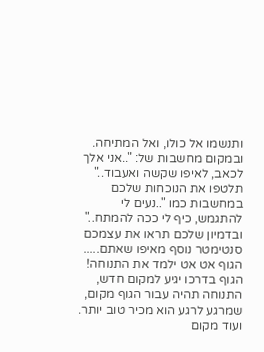ותנשמו אל כולו, ואל המתיחה. ובמקום מחשבות של: "..אני אלך לכאב, לאיפו שקשה ואעבוד.." תלטפו את הנוכחות שלכם במחשבות כמו "..נעים לי להתגמש, כיף לי ככה להמתח.." ובדמיון שלכם תראו את עצמכם סנטימטר נוסף מאיפו שאתם..... הגוף אט אט ילמד את התנוחה! הגוף בדרכו יגיע למקום חדש, התנוחה תהיה עבור הגוף מקום, שמרגע לרגע הוא מכיר טוב יותר. ועוד מקום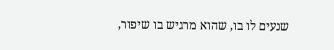שנעים לו בו, שהוא מרגיש בו שיפור,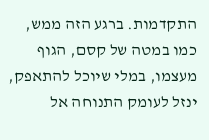התקדמות. ברגע הזה ממש, כמו במטה של קסם, הגוף מעצמו, במלי שיוכל להתאפק, ינזל לעומק התנוחה אל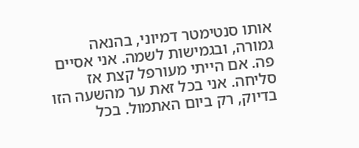אותו סנטימטר דמיוני, בהנאה גמורה, ובגמישות לשמה. אני אסיים פה. אם הייתי מעורפל קצת אז סליחה. אני בכל זאת ער מהשעה הזו בדיוק, רק ביום האתמול. בכל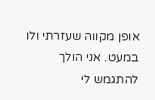אופן מקווה שעזרתי ולו במעט. אני הולך להתגמש לי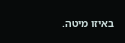באיזו מיטה.